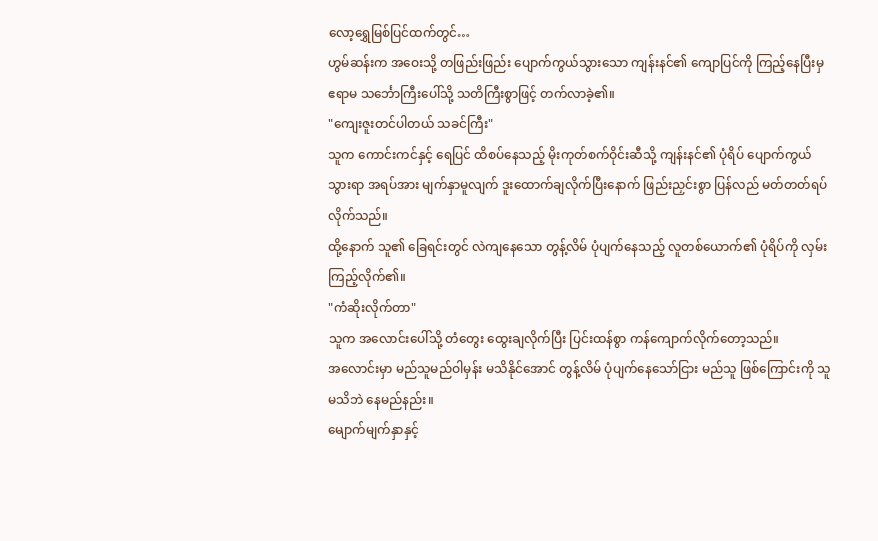လော့ရွှေမြစ်ပြင်ထက်တွင်…
ဟွမ်ဆန်းက အဝေးသို့ တဖြည်းဖြည်း ပျောက်ကွယ်သွားသော ကျန်းနင်၏ ကျောပြင်ကို ကြည့်နေပြီးမှ ဧရာမ သင်္ဘောကြီးပေါ်သို့ သတိကြီးစွာဖြင့် တက်လာခဲ့၏။
"ကျေးဇူးတင်ပါတယ် သခင်ကြီး"
သူက ကောင်းကင်နှင့် ရေပြင် ထိစပ်နေသည့် မိုးကုတ်စက်ဝိုင်းဆီသို့ ကျန်းနင်၏ ပုံရိပ် ပျောက်ကွယ်သွားရာ အရပ်အား မျက်နှာမူလျက် ဒူးထောက်ချလိုက်ပြီးနောက် ဖြည်းညှင်းစွာ ပြန်လည် မတ်တတ်ရပ်လိုက်သည်။
ထို့နောက် သူ၏ ခြေရင်းတွင် လဲကျနေသော တွန့်လိမ် ပုံပျက်နေသည့် လူတစ်ယောက်၏ ပုံရိပ်ကို လှမ်းကြည့်လိုက်၏။
"ကံဆိုးလိုက်တာ"
သူက အလောင်းပေါ်သို့ တံတွေး ထွေးချလိုက်ပြီး ပြင်းထန်စွာ ကန်ကျောက်လိုက်တော့သည်။
အလောင်းမှာ မည်သူမည်ဝါမှန်း မသိနိုင်အောင် တွန့်လိမ် ပုံပျက်နေသော်ငြား မည်သူ ဖြစ်ကြောင်းကို သူ မသိဘဲ နေမည်နည်း။
မျောက်မျက်နှာနှင့်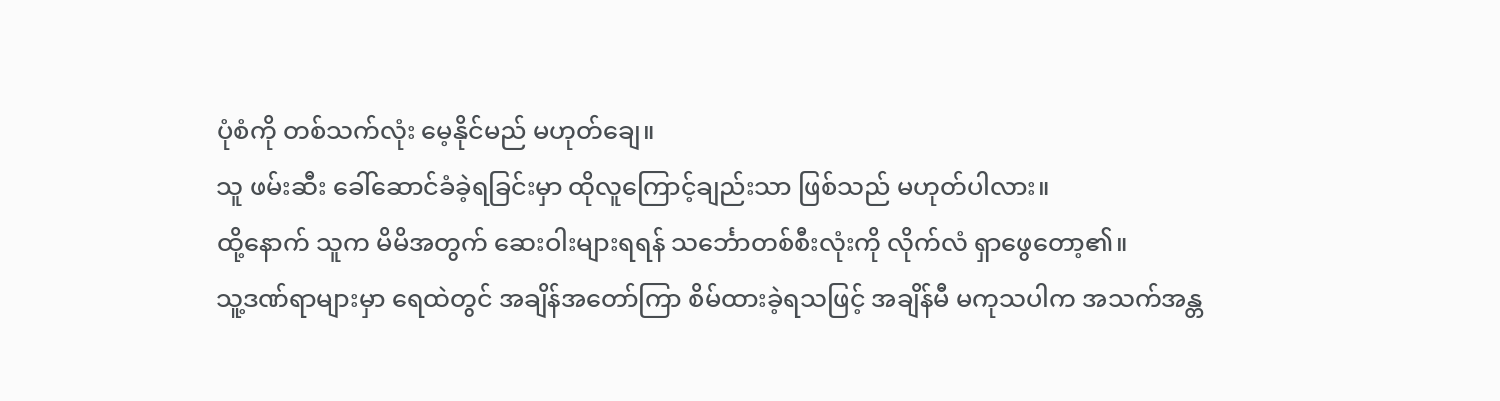ပုံစံကို တစ်သက်လုံး မေ့နိုင်မည် မဟုတ်ချေ။
သူ ဖမ်းဆီး ခေါ်ဆောင်ခံခဲ့ရခြင်းမှာ ထိုလူကြောင့်ချည်းသာ ဖြစ်သည် မဟုတ်ပါလား။
ထို့နောက် သူက မိမိအတွက် ဆေးဝါးများရရန် သင်္ဘောတစ်စီးလုံးကို လိုက်လံ ရှာဖွေတော့၏။
သူ့ဒဏ်ရာများမှာ ရေထဲတွင် အချိန်အတော်ကြာ စိမ်ထားခဲ့ရသဖြင့် အချိန်မီ မကုသပါက အသက်အန္တ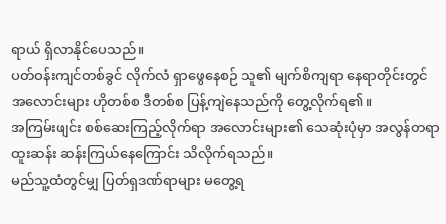ရာယ် ရှိလာနိုင်ပေသည်။
ပတ်ဝန်းကျင်တစ်ခွင် လိုက်လံ ရှာဖွေနေစဉ် သူ၏ မျက်စိကျရာ နေရာတိုင်းတွင် အလောင်းများ ဟိုတစ်စ ဒီတစ်စ ပြန့်ကျဲနေသည်ကို တွေ့လိုက်ရ၏။
အကြမ်းဖျင်း စစ်ဆေးကြည့်လိုက်ရာ အလောင်းများ၏ သေဆုံးပုံမှာ အလွန်တရာ ထူးဆန်း ဆန်းကြယ်နေကြောင်း သိလိုက်ရသည်။
မည်သူ့ထံတွင်မျှ ပြတ်ရှဒဏ်ရာများ မတွေ့ရ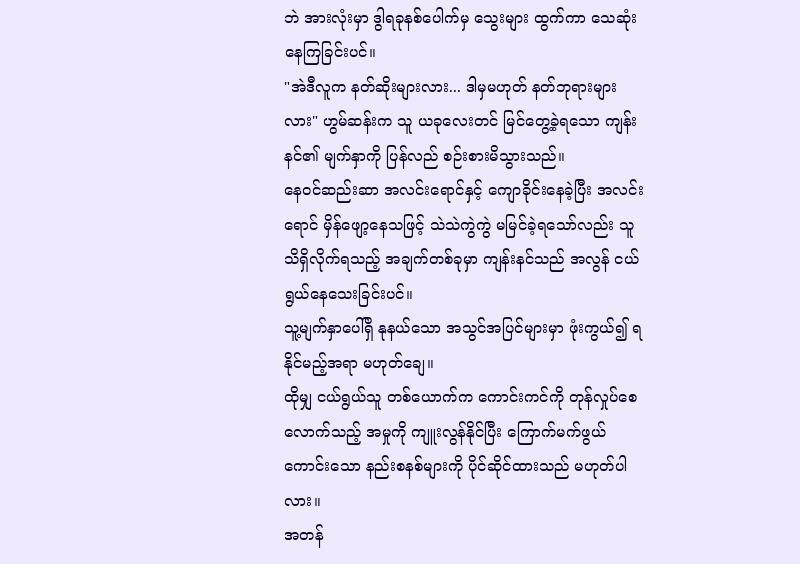ဘဲ အားလုံးမှာ ဒွါရခုနစ်ပေါက်မှ သွေးများ ထွက်ကာ သေဆုံးနေကြခြင်းပင်။
"အဲဒီလူက နတ်ဆိုးများလား... ဒါမှမဟုတ် နတ်ဘုရားများလား" ဟွမ်ဆန်းက သူ ယခုလေးတင် မြင်တွေ့ခဲ့ရသော ကျန်းနင်၏ မျက်နှာကို ပြန်လည် စဉ်းစားမိသွားသည်။
နေဝင်ဆည်းဆာ အလင်းရောင်နှင့် ကျောခိုင်းနေခဲ့ပြီး အလင်းရောင် မှိန်ဖျော့နေသဖြင့် သဲသဲကွဲကွဲ မမြင်ခဲ့ရသော်လည်း သူ သိရှိလိုက်ရသည့် အချက်တစ်ခုမှာ ကျန်းနင်သည် အလွန် ငယ်ရွယ်နေသေးခြင်းပင်။
သူ့မျက်နှာပေါ်ရှိ နုနယ်သော အသွင်အပြင်များမှာ ဖုံးကွယ်၍ ရနိုင်မည့်အရာ မဟုတ်ချေ။
ထိုမျှ ငယ်ရွယ်သူ တစ်ယောက်က ကောင်းကင်ကို တုန်လှုပ်စေလောက်သည့် အမှုကို ကျူးလွန်နိုင်ပြီး ကြောက်မက်ဖွယ်ကောင်းသော နည်းစနစ်များကို ပိုင်ဆိုင်ထားသည် မဟုတ်ပါလား။
အတန်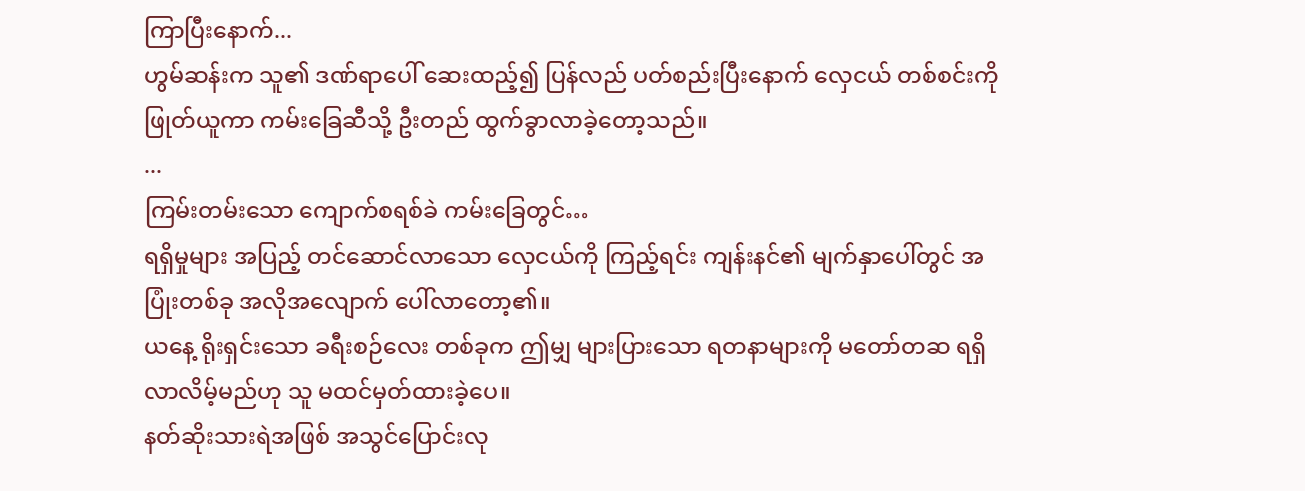ကြာပြီးနောက်...
ဟွမ်ဆန်းက သူ၏ ဒဏ်ရာပေါ် ဆေးထည့်၍ ပြန်လည် ပတ်စည်းပြီးနောက် လှေငယ် တစ်စင်းကို ဖြုတ်ယူကာ ကမ်းခြေဆီသို့ ဦးတည် ထွက်ခွာလာခဲ့တော့သည်။
...
ကြမ်းတမ်းသော ကျောက်စရစ်ခဲ ကမ်းခြေတွင်…
ရရှိမှုများ အပြည့် တင်ဆောင်လာသော လှေငယ်ကို ကြည့်ရင်း ကျန်းနင်၏ မျက်နှာပေါ်တွင် အပြုံးတစ်ခု အလိုအလျောက် ပေါ်လာတော့၏။
ယနေ့ ရိုးရှင်းသော ခရီးစဉ်လေး တစ်ခုက ဤမျှ များပြားသော ရတနာများကို မတော်တဆ ရရှိလာလိမ့်မည်ဟု သူ မထင်မှတ်ထားခဲ့ပေ။
နတ်ဆိုးသားရဲအဖြစ် အသွင်ပြောင်းလု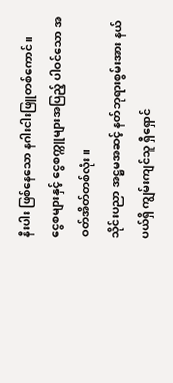နီးပါး ဖြစ်နေသော နဂါးငါးဖြူတစ်ကောင်။
ငွေစများနှင့် ငွေစက္ကူများအပြည့် ပါဝင်သော အဝတ်အိတ်တစ်လုံး။
သိုင်းပညာ အဋ္ဌမအဆင့် နတ်ဘုရားစွမ်းအား နယ်ပယ်ရှိ ကျွမ်းကျင်သူ ရှီရှောင်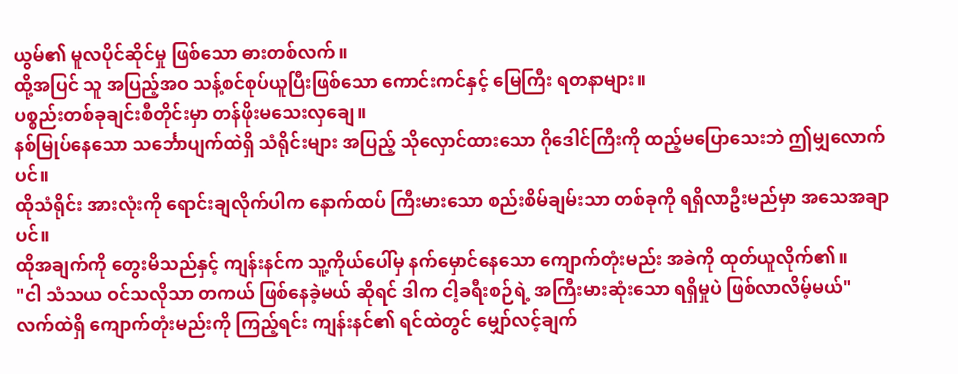ယွမ်၏ မူလပိုင်ဆိုင်မှု ဖြစ်သော ဓားတစ်လက်။
ထို့အပြင် သူ အပြည့်အဝ သန့်စင်စုပ်ယူပြီးဖြစ်သော ကောင်းကင်နှင့် မြေကြီး ရတနာများ။
ပစ္စည်းတစ်ခုချင်းစီတိုင်းမှာ တန်ဖိုးမသေးလှချေ။
နစ်မြုပ်နေသော သင်္ဘောပျက်ထဲရှိ သံရိုင်းများ အပြည့် သိုလှောင်ထားသော ဂိုဒေါင်ကြီးကို ထည့်မပြောသေးဘဲ ဤမျှလောက်ပင်။
ထိုသံရိုင်း အားလုံးကို ရောင်းချလိုက်ပါက နောက်ထပ် ကြီးမားသော စည်းစိမ်ချမ်းသာ တစ်ခုကို ရရှိလာဦးမည်မှာ အသေအချာပင်။
ထိုအချက်ကို တွေးမိသည်နှင့် ကျန်းနင်က သူ့ကိုယ်ပေါ်မှ နက်မှောင်နေသော ကျောက်တုံးမည်း အခဲကို ထုတ်ယူလိုက်၏။
"ငါ သံသယ ဝင်သလိုသာ တကယ် ဖြစ်နေခဲ့မယ် ဆိုရင် ဒါက ငါ့ခရီးစဉ်ရဲ့ အကြီးမားဆုံးသော ရရှိမှုပဲ ဖြစ်လာလိမ့်မယ်"
လက်ထဲရှိ ကျောက်တုံးမည်းကို ကြည့်ရင်း ကျန်းနင်၏ ရင်ထဲတွင် မျှော်လင့်ချက်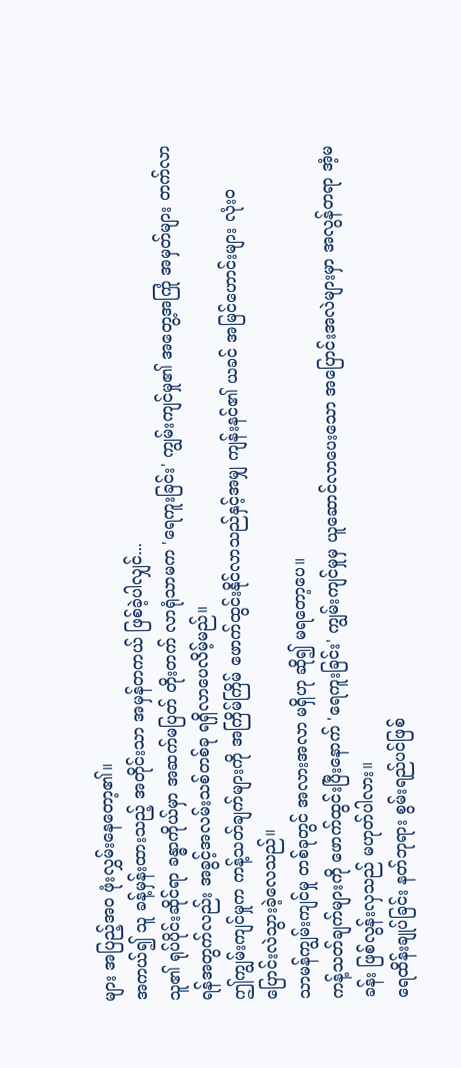များ အပြည့်အဝ ဖုံးလွှမ်းနေတော့၏။
အကယ်၍ သူ ခန့်မှန်းထားသည့် အတိုင်းသာ အမှန်တကယ် ဖြစ်ခဲ့ပါလျှင်...
သူ၏ ရုပ်ပိုင်းဆိုင်ရာ ခန္ဓာကိုယ်မှာ အဆက်မပြတ် တိုးတက် လာရုံသာမက 'ရေကူးခြင်း' ကျွမ်းကျင်မှု၏ အတွေ့အကြုံ အမှတ်များ တက်လာရန်အတွက်လည်း အခွင့်အလမ်းသစ်တစ်ခု ရရှိလာပေလိမ့်မည်။
ဤကျွမ်းကျင်မှုက ကန့်သတ်ချက်များကို အကြိမ်ကြိမ် ဖောက်ထွင်းနိုင်လာသည်နှင့်အမျှ ကျန်းနင်၏ ယခင် အမြင်ဟောင်းများ လုံးဝ ပြောင်းလဲသွားခဲ့လေသည်။
သာမန်ကျွမ်းကျင်မှု တစ်ခုတွင် အလားအလာ မရှိဟု ဆို၍ မရတော့ပေ။
ကန့်သတ်ချက်များကို ဖောက်ထွင်းပြီးနောက် 'ရေကူးခြင်း' ကျွမ်းကျင်မှုမှ ယူဆောင်လာပေးသော အပြောင်းအလဲများမှာ အလွန်တရာ အံ့မခန်း ဖြစ်လွန်းလှသည် မဟုတ်ပါလား။
ရေထိန်းချုပ်ခြင်း နတ်ဘုရား စွမ်းရည်ပင်ဖြစ်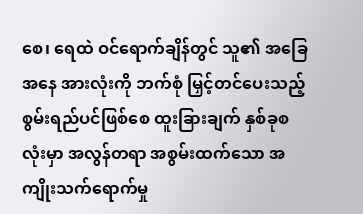စေ၊ ရေထဲ ဝင်ရောက်ချိန်တွင် သူ၏ အခြေအနေ အားလုံးကို ဘက်စုံ မြှင့်တင်ပေးသည့် စွမ်းရည်ပင်ဖြစ်စေ ထူးခြားချက် နှစ်ခုစလုံးမှာ အလွန်တရာ အစွမ်းထက်သော အကျိုးသက်ရောက်မှု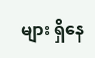များ ရှိနေ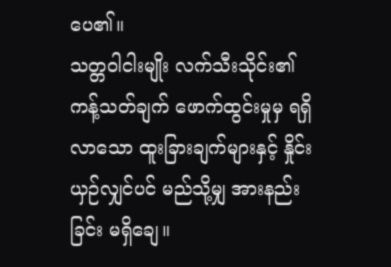ပေ၏။
သတ္တဝါငါးမျိုး လက်သီးသိုင်း၏ ကန့်သတ်ချက် ဖောက်ထွင်းမှုမှ ရရှိလာသော ထူးခြားချက်များနှင့် နှိုင်းယှဉ်လျှင်ပင် မည်သို့မျှ အားနည်းခြင်း မရှိချေ။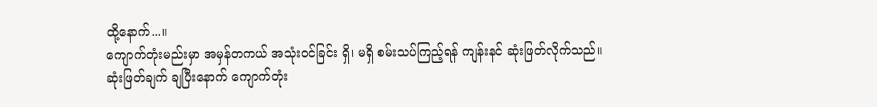ထို့နောက်...။
ကျောက်တုံးမည်းမှာ အမှန်တကယ် အသုံးဝင်ခြင်း ရှိ၊ မရှိ စမ်းသပ်ကြည့်ရန် ကျန်းနင် ဆုံးဖြတ်လိုက်သည်။
ဆုံးဖြတ်ချက် ချပြီးနောက် ကျောက်တုံး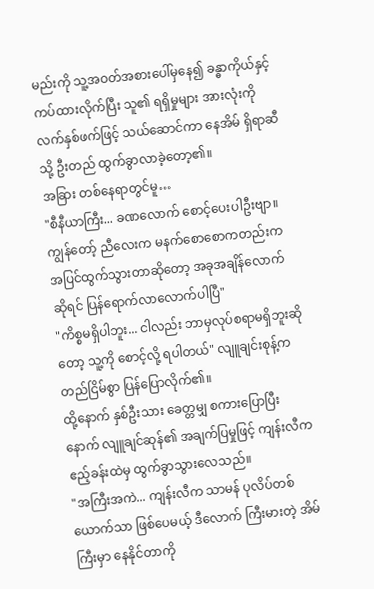မည်းကို သူ့အဝတ်အစားပေါ်မှနေ၍ ခန္ဓာကိုယ်နှင့် ကပ်ထားလိုက်ပြီး သူ၏ ရရှိမှုများ အားလုံးကို လက်နှစ်ဖက်ဖြင့် သယ်ဆောင်ကာ နေအိမ် ရှိရာဆီသို့ ဦးတည် ထွက်ခွာလာခဲ့တော့၏။
အခြား တစ်နေရာတွင်မူ…
"စီနီယာကြီး... ခဏလောက် စောင့်ပေးပါဦးဗျာ။ ကျွန်တော့် ညီလေးက မနက်စောစောကတည်းက အပြင်ထွက်သွားတာဆိုတော့ အခုအချိန်လောက်ဆိုရင် ပြန်ရောက်လာလောက်ပါပြီ"
"ကိစ္စမရှိပါဘူး... ငါလည်း ဘာမှလုပ်စရာမရှိဘူးဆိုတော့ သူ့ကို စောင့်လို့ ရပါတယ်" လျူချင်းစုန့်က တည်ငြိမ်စွာ ပြန်ပြောလိုက်၏။
ထို့နောက် နှစ်ဦးသား ခေတ္တမျှ စကားပြောပြီးနောက် လျူချင်ဆုန်၏ အချက်ပြမှုဖြင့် ကျန်းလီက ဧည့်ခန်းထဲမှ ထွက်ခွာသွားလေသည်။
"အကြီးအကဲ... ကျန်းလီက သာမန် ပုလိပ်တစ်ယောက်သာ ဖြစ်ပေမယ့် ဒီလောက် ကြီးမားတဲ့ အိမ်ကြီးမှာ နေနိုင်တာကို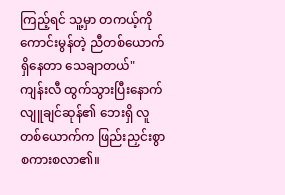ကြည့်ရင် သူ့မှာ တကယ့်ကို ကောင်းမွန်တဲ့ ညီတစ်ယောက် ရှိနေတာ သေချာတယ်"
ကျန်းလီ ထွက်သွားပြီးနောက် လျူချင်ဆုန်၏ ဘေးရှိ လူတစ်ယောက်က ဖြည်းညှင်းစွာ စကားစလာ၏။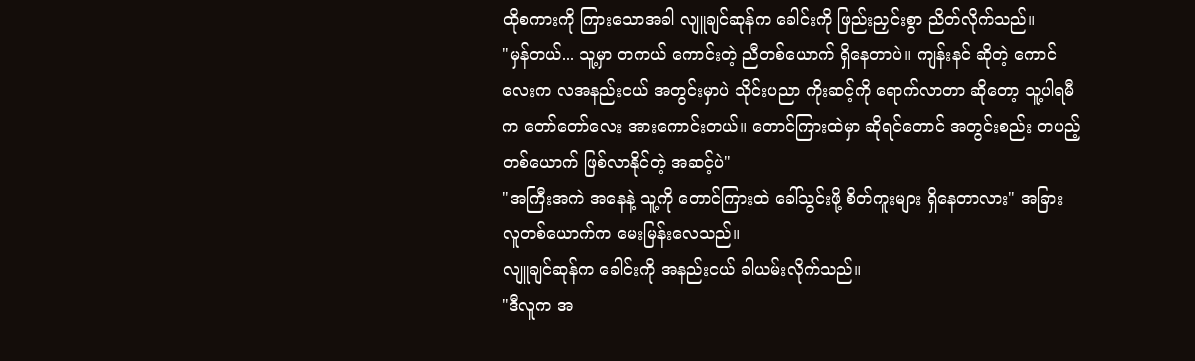ထိုစကားကို ကြားသောအခါ လျူချင်ဆုန်က ခေါင်းကို ဖြည်းညှင်းစွာ ညိတ်လိုက်သည်။
"မှန်တယ်... သူ့မှာ တကယ် ကောင်းတဲ့ ညီတစ်ယောက် ရှိနေတာပဲ။ ကျန်းနင် ဆိုတဲ့ ကောင်လေးက လအနည်းငယ် အတွင်းမှာပဲ သိုင်းပညာ ကိုးဆင့်ကို ရောက်လာတာ ဆိုတော့ သူ့ပါရမီက တော်တော်လေး အားကောင်းတယ်။ တောင်ကြားထဲမှာ ဆိုရင်တောင် အတွင်းစည်း တပည့် တစ်ယောက် ဖြစ်လာနိုင်တဲ့ အဆင့်ပဲ"
"အကြီးအကဲ အနေနဲ့ သူ့ကို တောင်ကြားထဲ ခေါ်သွင်းဖို့ စိတ်ကူးများ ရှိနေတာလား" အခြား လူတစ်ယောက်က မေးမြန်းလေသည်။
လျူချင်ဆုန်က ခေါင်းကို အနည်းငယ် ခါယမ်းလိုက်သည်။
"ဒီလူက အ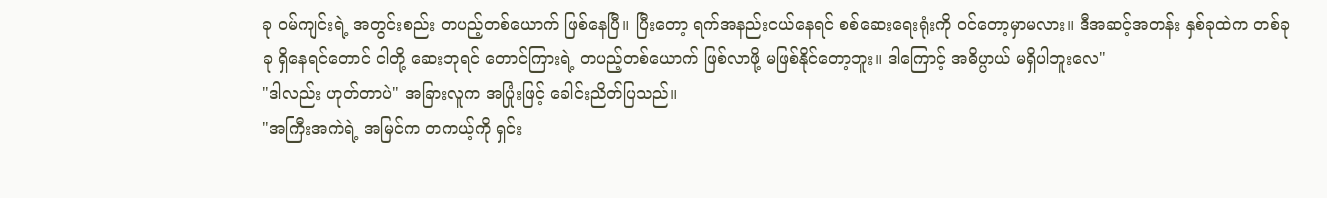ခု ဝမ်ကျင်းရဲ့ အတွင်းစည်း တပည့်တစ်ယောက် ဖြစ်နေပြီ။ ပြီးတော့ ရက်အနည်းငယ်နေရင် စစ်ဆေးရေးရုံးကို ဝင်တော့မှာမလား။ ဒီအဆင့်အတန်း နှစ်ခုထဲက တစ်ခုခု ရှိနေရင်တောင် ငါတို့ ဆေးဘုရင် တောင်ကြားရဲ့ တပည့်တစ်ယောက် ဖြစ်လာဖို့ မဖြစ်နိုင်တော့ဘူး။ ဒါကြောင့် အဓိပ္ပာယ် မရှိပါဘူးလေ"
"ဒါလည်း ဟုတ်တာပဲ" အခြားလူက အပြုံးဖြင့် ခေါင်းညိတ်ပြသည်။
"အကြီးအကဲရဲ့ အမြင်က တကယ့်ကို ရှင်း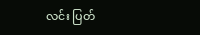လင်း ပြတ်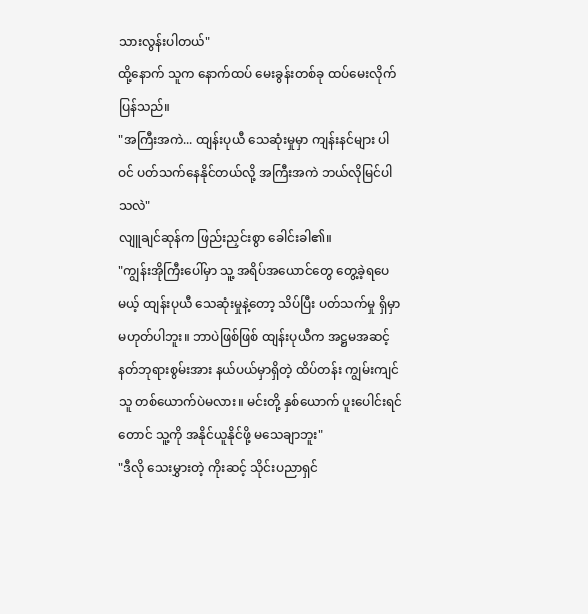သားလွန်းပါတယ်"
ထို့နောက် သူက နောက်ထပ် မေးခွန်းတစ်ခု ထပ်မေးလိုက်ပြန်သည်။
"အကြီးအကဲ... ထျန်းပုယီ သေဆုံးမှုမှာ ကျန်းနင်များ ပါဝင် ပတ်သက်နေနိုင်တယ်လို့ အကြီးအကဲ ဘယ်လိုမြင်ပါသလဲ"
လျူချင်ဆုန်က ဖြည်းညှင်းစွာ ခေါင်းခါ၏။
"ကျွန်းအိုကြီးပေါ်မှာ သူ့ အရိပ်အယောင်တွေ တွေ့ခဲ့ရပေမယ့် ထျန်းပုယီ သေဆုံးမှုနဲ့တော့ သိပ်ပြီး ပတ်သက်မှု ရှိမှာ မဟုတ်ပါဘူး။ ဘာပဲဖြစ်ဖြစ် ထျန်းပုယီက အဋ္ဌမအဆင့် နတ်ဘုရားစွမ်းအား နယ်ပယ်မှာရှိတဲ့ ထိပ်တန်း ကျွမ်းကျင်သူ တစ်ယောက်ပဲမလား။ မင်းတို့ နှစ်ယောက် ပူးပေါင်းရင်တောင် သူ့ကို အနိုင်ယူနိုင်ဖို့ မသေချာဘူး"
"ဒီလို သေးမွှားတဲ့ ကိုးဆင့် သိုင်းပညာရှင်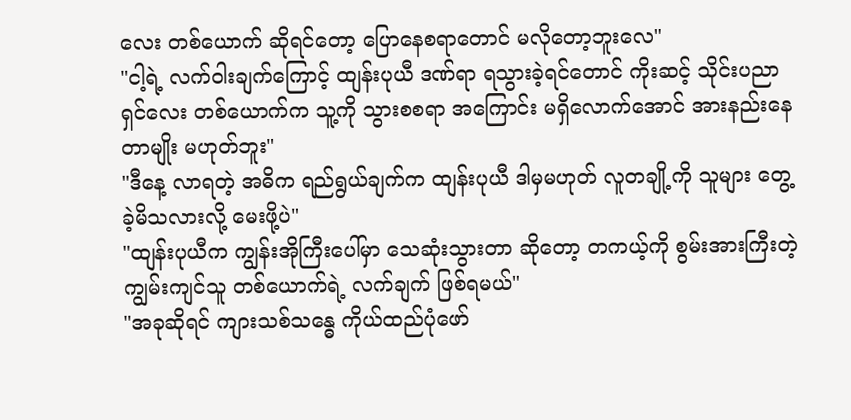လေး တစ်ယောက် ဆိုရင်တော့ ပြောနေစရာတောင် မလိုတော့ဘူးလေ"
"ငါ့ရဲ့ လက်ဝါးချက်ကြောင့် ထျန်းပုယီ ဒဏ်ရာ ရသွားခဲ့ရင်တောင် ကိုးဆင့် သိုင်းပညာရှင်လေး တစ်ယောက်က သူ့ကို သွားစစရာ အကြောင်း မရှိလောက်အောင် အားနည်းနေတာမျိုး မဟုတ်ဘူး"
"ဒီနေ့ လာရတဲ့ အဓိက ရည်ရွယ်ချက်က ထျန်းပုယီ ဒါမှမဟုတ် လူတချို့ကို သူများ တွေ့ခဲ့မိသလားလို့ မေးဖို့ပဲ"
"ထျန်းပုယီက ကျွန်းအိုကြီးပေါ်မှာ သေဆုံးသွားတာ ဆိုတော့ တကယ့်ကို စွမ်းအားကြီးတဲ့ ကျွမ်းကျင်သူ တစ်ယောက်ရဲ့ လက်ချက် ဖြစ်ရမယ်"
"အခုဆိုရင် ကျားသစ်သန္ဓေ ကိုယ်ထည်ပုံဖော်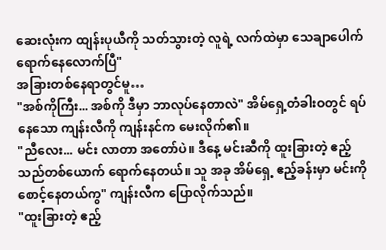ဆေးလုံးက ထျန်းပုယီကို သတ်သွားတဲ့ လူရဲ့ လက်ထဲမှာ သေချာပေါက် ရောက်နေလောက်ပြီ"
အခြားတစ်နေရာတွင်မူ…
"အစ်ကိုကြီး... အစ်ကို ဒီမှာ ဘာလုပ်နေတာလဲ" အိမ်ရှေ့တံခါးဝတွင် ရပ်နေသော ကျန်းလီကို ကျန်းနင်က မေးလိုက်၏။
"ညီလေး... မင်း လာတာ အတော်ပဲ။ ဒီနေ့ မင်းဆီကို ထူးခြားတဲ့ ဧည့်သည်တစ်ယောက် ရောက်နေတယ်။ သူ အခု အိမ်ရှေ့ ဧည့်ခန်းမှာ မင်းကို စောင့်နေတယ်ကွ" ကျန်းလီက ပြောလိုက်သည်။
"ထူးခြားတဲ့ ဧည့်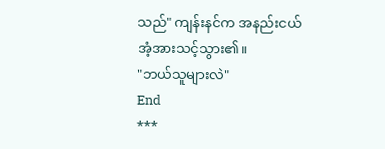သည်" ကျန်းနင်က အနည်းငယ် အံ့အားသင့်သွား၏။
"ဘယ်သူများလဲ"
End
***